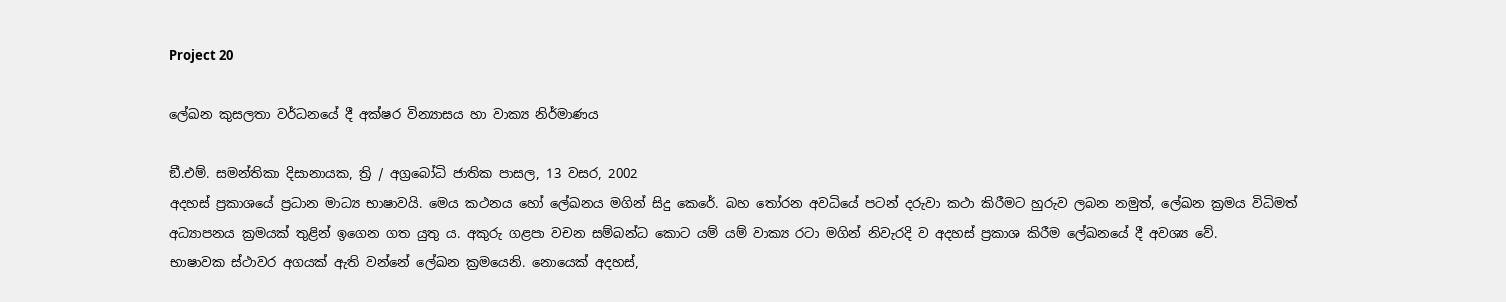Project 20

ලේඛන කුසලතා වර්ධනයේ දී අක්ෂර වින්‍යාසය හා වාක්‍ය නිර්මාණය

ඞී.එම්. සමන්තිකා දිසානායක, ත්‍රි / අග්‍රබෝධි ජාතික පාසල, 13 වසර, 2002
අදහස් ප්‍රකාශයේ ප්‍රධාන මාධ්‍ය භාෂාවයි. මෙය කථනය හෝ ලේඛනය මගින් සිදු කෙරේ. බහ තෝරන අවධියේ පටන් දරුවා කථා කිරීමට හුරුව ලබන නමුත්, ලේඛන ක්‍රමය විධිමත් අධ්‍යාපනය ක්‍රමයක් තුළින් ඉගෙන ගත යුතු ය. අකුරු ගළපා වචන සම්බන්ධ කොට යම් යම් වාක්‍ය රටා මගින් නිවැරදි ව අදහස් ප්‍රකාශ කිරීම ලේඛනයේ දී අවශ්‍ය වේ.
භාෂාවක ස්ථාවර අගයක් ඇති වන්නේ ලේඛන ක්‍රමයෙනි. නොයෙක් අදහස්,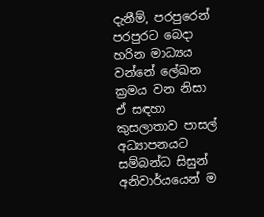දැනීම්, පරපුරෙන් පරපුරට බෙදා හරින මාධ්‍යය වන්නේ ලේඛන ක්‍රමය වන නිසා ඒ සඳහා කුසලාතාව පාසල් අධ්‍යාපනයට සම්බන්ධ සිසුන් අනිවාර්යයෙන් ම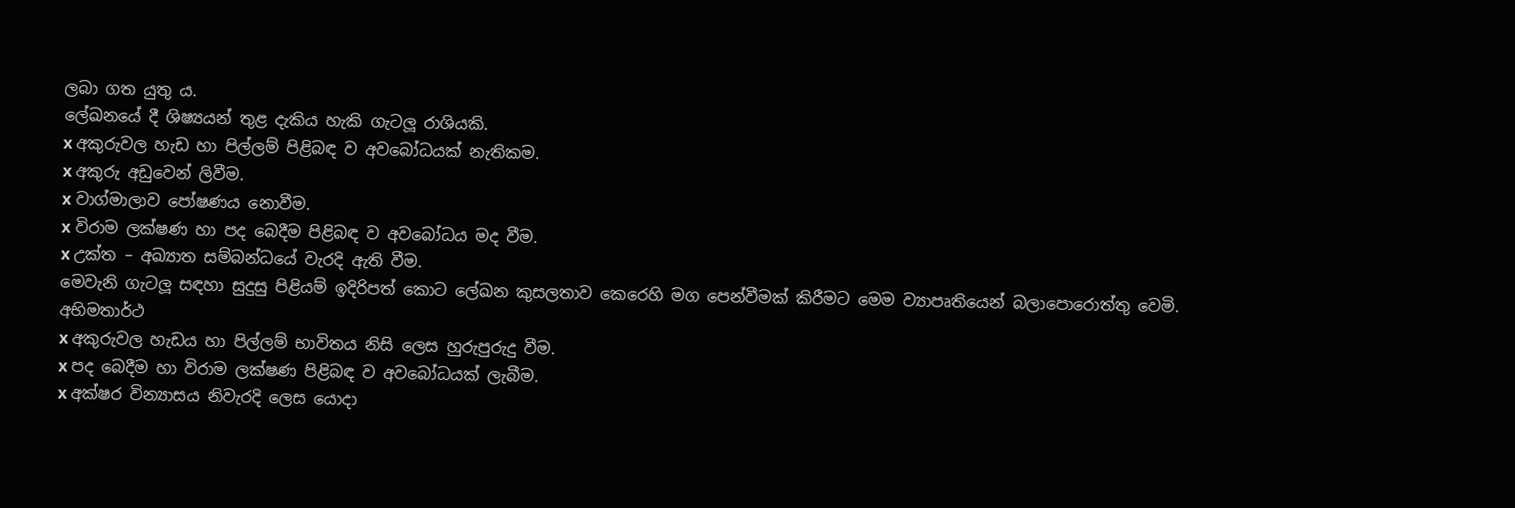ලබා ගත යුතු ය.
ලේඛනයේ දී ශිෂ්‍යයන් තුළ දැකිය හැකි ගැටලූ රාශියකි.
x අකුරුවල හැඩ හා පිල්ලම් පිළිබඳ ව අවබෝධයක් නැතිකම.
x අකුරු අඩුවෙන් ලිවීම.
x වාග්මාලාව පෝෂණය නොවීම.
x විරාම ලක්ෂණ හා පද බෙදීම පිළිබඳ ව අවබෝධය මද වීම.
x උක්ත – අඛ්‍යාත සම්බන්ධයේ වැරදි ඇති වීම.
මෙවැනි ගැටලූ සඳහා සුදුසු පිළියම් ඉදිරිපත් කොට ලේඛන කුසලතාව කෙරෙහි මග පෙන්වීමක් කිරීමට මෙම ව්‍යාපෘතියෙන් බලාපොරොත්තු වෙමි.
අභිමතාර්ථ
x අකුරුවල හැඩය හා පිල්ලම් භාවිතය නිසි ලෙස හුරුපුරුදු වීම.
x පද බෙදීම හා විරාම ලක්ෂණ පිළිබඳ ව අවබෝධයක් ලැබීම.
x අක්ෂර වින්‍යාසය නිවැරදි ලෙස යොදා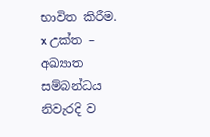භාවිත කිරීම.
x උක්ත – අඛ්‍යාත සම්බන්ධය නිවැරදි ව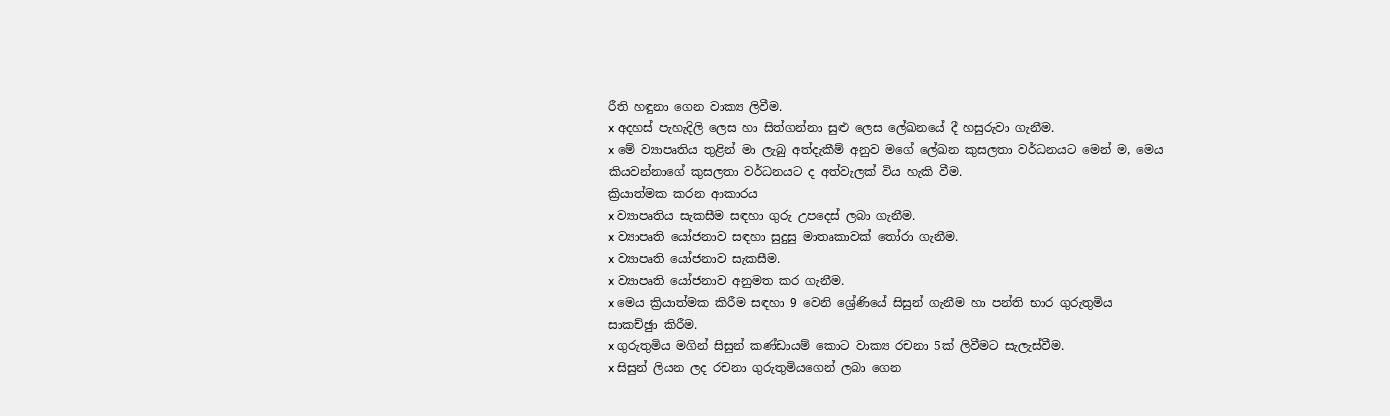රීති හඳුනා ගෙන වාක්‍ය ලිවීම.
x අදහස් පැහැදිලි ලෙස හා සිත්ගන්නා සුළු ලෙස ලේඛනයේ දී හසුරුවා ගැනීම.
x මේ ව්‍යාපෘතිය තුළින් මා ලැබු අත්දැකීම් අනුව මගේ ලේඛන කුසලතා වර්ධනයට මෙන් ම, මෙය කියවන්නාගේ කුසලතා වර්ධනයට ද අත්වැලක් විය හැකි වීම.
ක්‍රියාත්මක කරන ආකාරය
x ව්‍යාපෘතිය සැකසීම සඳහා ගුරු උපදෙස් ලබා ගැනීම.
x ව්‍යාපෘති යෝජනාව සඳහා සුදුසු මාතෘකාවක් තෝරා ගැනීම.
x ව්‍යාපෘති යෝජනාව සැකසීම.
x ව්‍යාපෘති යෝජනාව අනුමත කර ගැනීම.
x මෙය ක්‍රියාත්මක කිරීම සඳහා 9 වෙනි ශ්‍රේණියේ සිසුන් ගැනීම හා පන්ති භාර ගුරුතුමිය සාකච්ඡුා කිරීම.
x ගුරුතුමිය මගින් සිසුන් කණ්ඩායම් කොට වාක්‍ය රචනා 5ක් ලිවීමට සැලැස්වීම.
x සිසුන් ලියන ලද රචනා ගුරුතුමියගෙන් ලබා ගෙන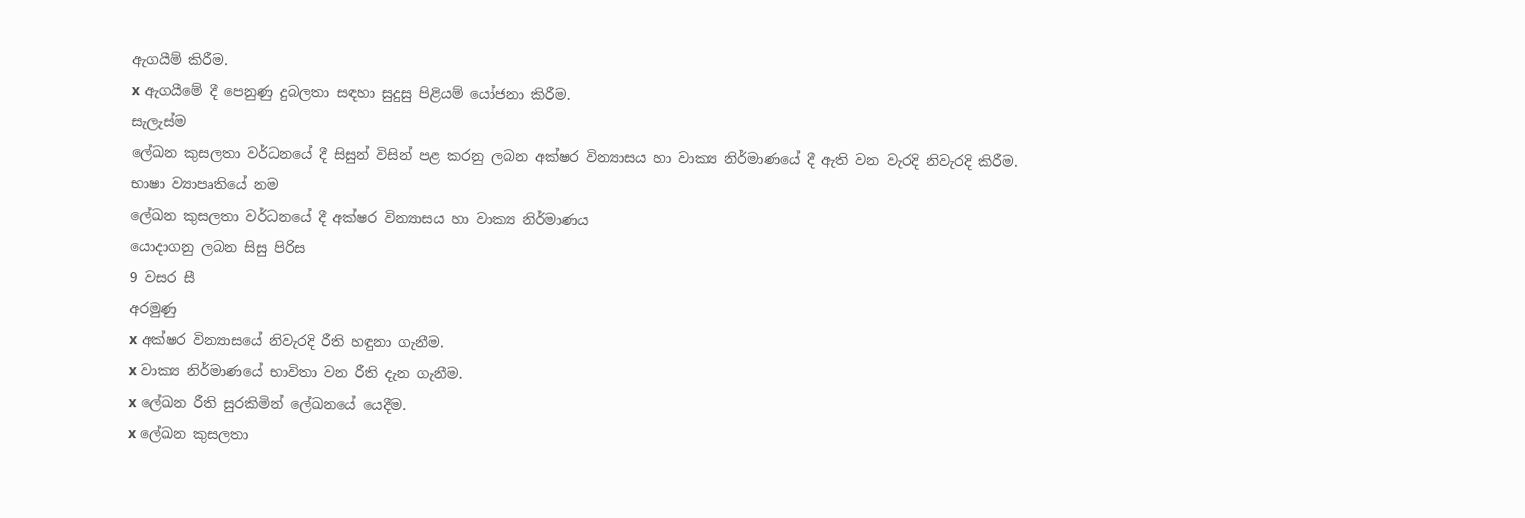ඇගයීම් කිරීම.
x ඇගයීමේ දී පෙනුණු දුබලතා සඳහා සුදුසු පිළියම් යෝජනා කිරීම.
සැලැස්ම
ලේඛන කුසලතා වර්ධනයේ දී සිසුන් විසින් පළ කරනු ලබන අක්ෂර වින්‍යාසය හා වාක්‍ය නිර්මාණයේ දී ඇති වන වැරදි නිවැරදි කිරීම.
භාෂා ව්‍යාපෘතියේ නම
ලේඛන කුසලතා වර්ධනයේ දී අක්ෂර වින්‍යාසය හා වාක්‍ය නිර්මාණය
යොදාගනු ලබන සිසු පිරිස
9 වසර සී
අරමුණු
x අක්ෂර වින්‍යාසයේ නිවැරදි රීති හඳුනා ගැනීම.
x වාක්‍ය නිර්මාණයේ භාවිතා වන රීති දැන ගැනීම.
x ලේඛන රීති සුරකිමින් ලේඛනයේ යෙදීම.
x ලේඛන කුසලතා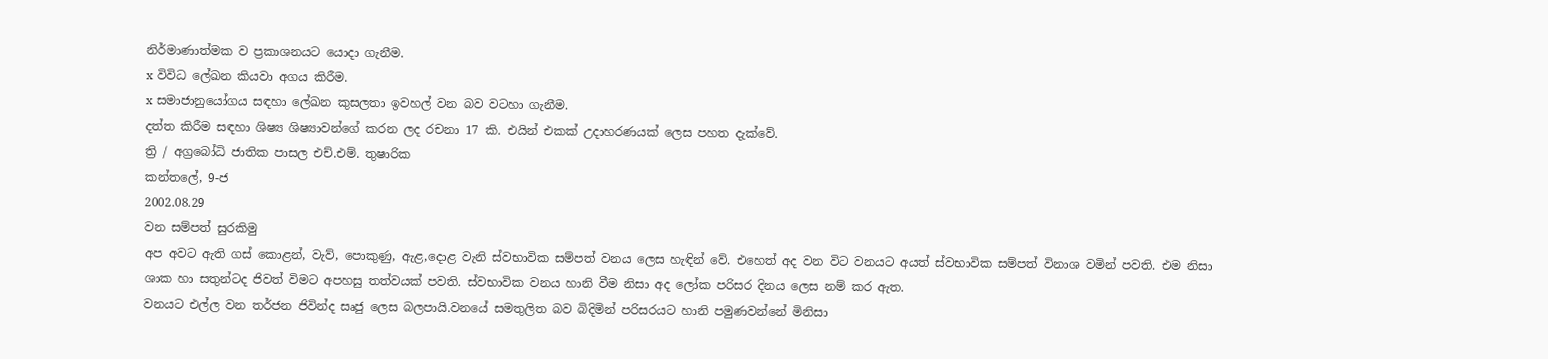නිර්මාණාත්මක ව ප්‍රකාශනයට යොදා ගැනීම.
x විවිධ ලේඛන කියවා අගය කිරීම.
x සමාජානුයෝගය සඳහා ලේඛන කුසලතා ඉවහල් වන බව වටහා ගැනීම.
දත්ත කිරීම සඳහා ශිෂ්‍ය ශිෂ්‍යාවන්ගේ කරන ලද රචනා 17 කි. එයින් එකක් උදාහරණයක් ලෙස පහත දැක්වේ.
ත්‍රි / අග්‍රබෝධි ජාතික පාසල එච්.එම්. තුෂාරික
කන්තලේ, 9-ජ
2002.08.29
වන සම්පත් සුරකිමු
අප අවට ඇති ගස් කොළන්, වැව්, පොකුණු, ඇළ,දොළ වැනි ස්වභාවික සම්පත් වනය ලෙස හැඳින් වේ. එහෙත් අද වන විට වනයට අයත් ස්වභාවික සම්පත් විනාශ වමින් පවති. එම නිසා ශාක හා සතුන්ටද ජිවත් විමට අපහසු තත්වයක් පවති. ස්වභාවික වනය හානි වීම නිසා අද ලෝක පරිසර දිනය ලෙස නම් කර ඇත.
වනයට එල්ල වන තර්ජන ජිවින්ද සෘජු ලෙස බලපායි.වනයේ සමතුලිත බව බිදිමින් පරිසරයට හානි පමුණවන්නේ මිනිසා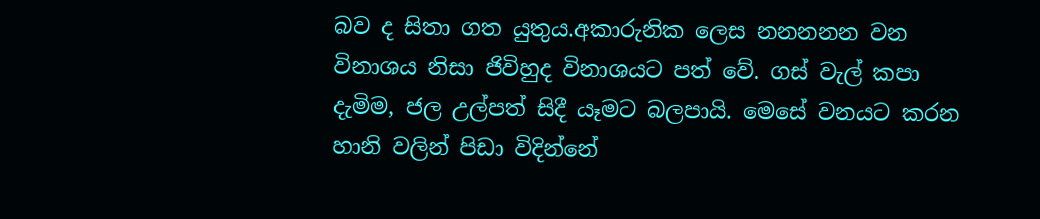බව ද සිතා ගත යුතුය.අකාරුනික ලෙස නනනනන වන විනාශය නිසා ජිවිහුද විනාශයට පත් වේ. ගස් වැල් කපා දැමිම, ජල උල්පත් සිදී යෑමට බලපායි. මෙසේ වනයට කරන හානි වලින් පිඩා විදින්නේ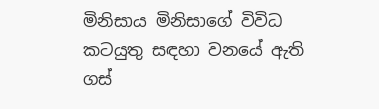මිනිසාය මිනිසාගේ විවිධ කටයුතු සඳහා වනයේ ඇති ගස්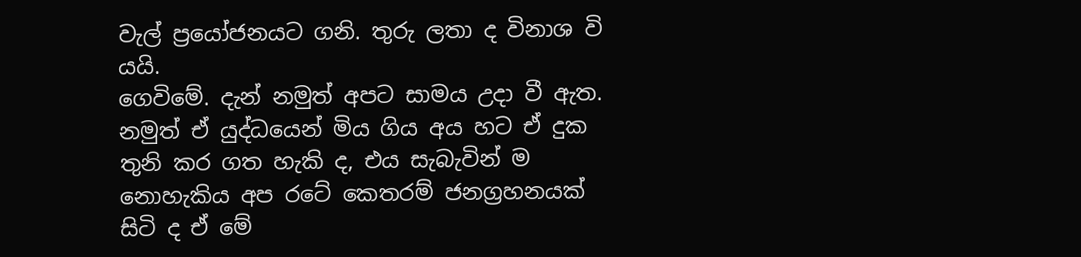වැල් ප්‍රයෝජනයට ගනි. තුරු ලතා ද විනාශ වි යයි.
ගෙවිමේ. දැන් නමුත් අපට සාමය උදා වී ඇත. නමුත් ඒ යුද්ධයෙන් මිය ගිය අය හට ඒ දුක තුනි කර ගත හැකි ද, එය සැබැවින් ම නොහැකිය අප රටේ කෙතරම් ජනග්‍රහනයක් සිටි ද ඒ මේ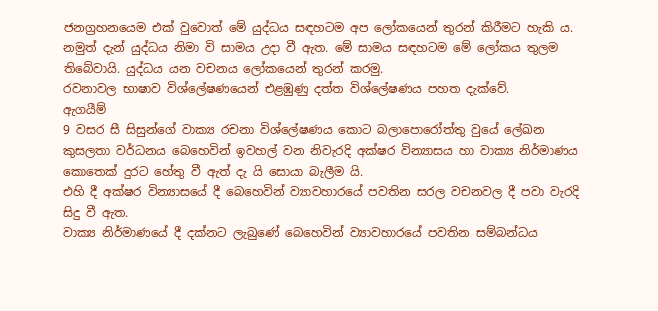ජනග්‍රහනයෙම එක් වුවොත් මේ යුද්ධය සඳහටම අප ලෝකයෙන් තුරන් කිරීමට හැකි ය. නමුත් දැන් යුද්ධය නිමා වි සාමය උදා වී ඇත. මේ සාමය සඳහටම මේ ලෝකය තුලම තිබේවායි. යුද්ධය යන වචනය ලෝකයෙන් තුරන් කරමු.
රවනාවල භාෂාව විශ්ලේෂණයෙන් එළඹුණු දත්ත විශ්ලේෂණය පහත දැක්වේ.
ඇගයීම්
9 වසර සී සිසුන්ගේ වාක්‍ය රචනා විශ්ලේෂණය කොට බලාපොරෝත්තු වුයේ ලේඛන කුසලතා වර්ධනය බෙහෙවින් ඉවහල් වන නිවැරදි අක්ෂර වින්‍යාසය හා වාක්‍ය නිර්මාණය කොතෙක් දුරට හේතු වී ඇත් දැ යි සොයා බැලීම යි.
එහි දී අක්ෂර වින්‍යාසයේ දී බෙහෙවින් ව්‍යාවහාරයේ පවතින සරල වචනවල දී පවා වැරදි සිදු වී ඇත.
වාක්‍ය නිර්මාණයේ දී දක්නට ලැබුණේ බෙහෙවින් ව්‍යාවහාරයේ පවතින සම්බන්ධය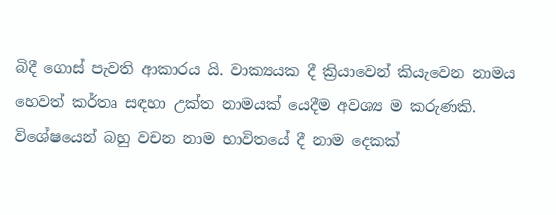බිදී ගොස් පැවති ආකාරය යි. වාක්‍යයක දී ක්‍රියාවෙන් කියැවෙන නාමය හෙවත් කර්තෘ සඳහා උක්ත නාමයක් යෙදීම අවශ්‍ය ම කරුණකි. විශේෂයෙන් බහු වචන නාම භාවිතයේ දී නාම දෙකක්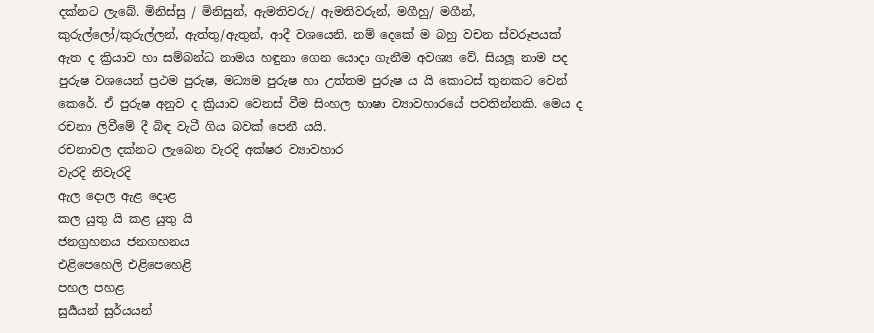දක්නට ලැබේ. මිනිස්සු / මිනිසුන්, ඇමතිවරු/ ඇමතිවරුන්, මගීහු/ මගීන්, කුරුල්ලෝ/කුරුල්ලන්, ඇත්තු/ඇතුන්, ආදී වශයෙනි. නම් දෙකේ ම බහු වචන ස්වරූපයක් ඇත ද ක්‍රියාව හා සම්බන්ධ නාමය හඳුනා ගෙන යොදා ගැනීම අවශ්‍ය වේ. සියලූ නාම පද පුරුෂ වශයෙන් ප්‍රථම පුරුෂ, මධ්‍යම පුරුෂ හා උත්තම පුරුෂ ය යි කොටස් තුනකට වෙන් කෙරේ. ඒ පුරුෂ අනුව ද ක්‍රියාව වෙනස් වීම සිංහල භාෂා ව්‍යාවහාරයේ පවතින්නකි. මෙය ද රචනා ලිවීමේ දී බිඳ වැටී ගිය බවක් පෙනී යයි.
රචනාවල දක්නට ලැබෙන වැරදි අක්ෂර ව්‍යාවහාර
වැරදි නිවැරදි
ඇල දොල ඇළ දොළ
කල යුතු යි කළ යුතු යි
ජනග්‍රහනය ජනගහනය
එළිපෙහෙලි එළිපෙහෙළි
පහල පහළ
සුර්‍යයන් සුර්යයන්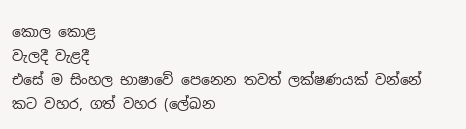කොල කොළ
වැලදී වැළදී
එසේ ම සිංහල භාෂාවේ පෙනෙන තවත් ලක්ෂණයක් වන්නේ කට වහර, ගත් වහර (ලේඛන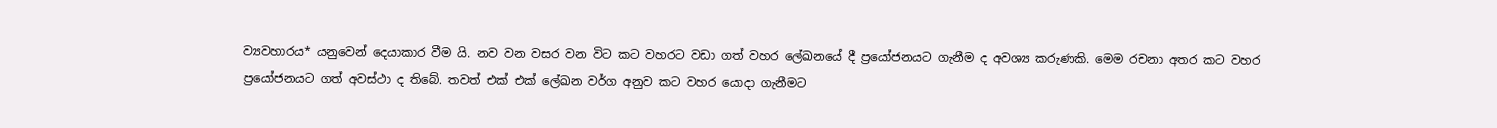ව්‍යවහාරය* යනුවෙන් දෙයාකාර වීම යි. නව වන වසර වන විට කට වහරට වඩා ගත් වහර ලේඛනයේ දී ප්‍රයෝජනයට ගැනීම ද අවශ්‍ය කරුණකි. මෙම රචනා අතර කට වහර ප්‍රයෝජනයට ගත් අවස්ථා ද තිබේ. තවත් එක් එක් ලේඛන වර්ග අනුව කට වහර යොදා ගැනීමට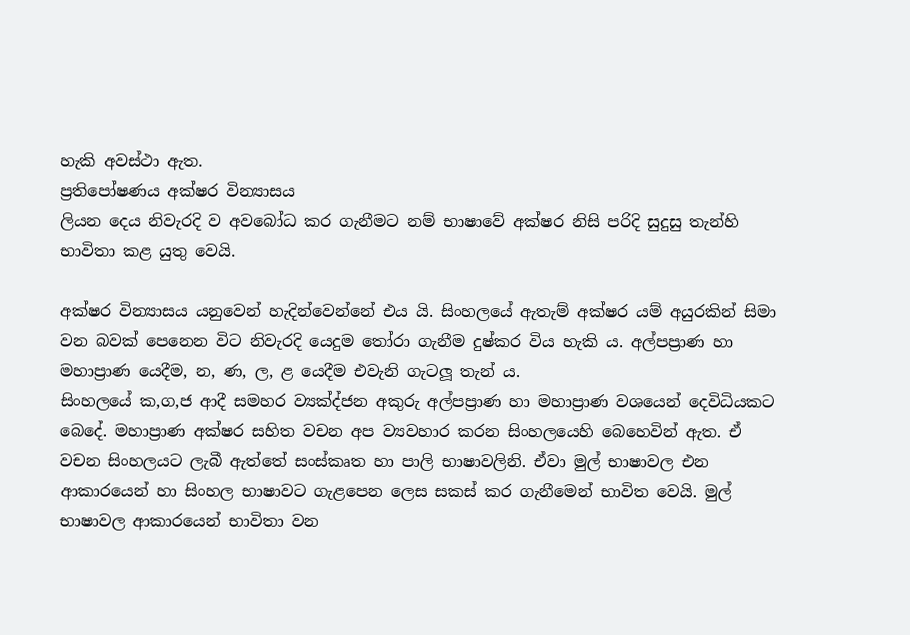හැකි අවස්ථා ඇත.
ප්‍රතිපෝෂණය අක්ෂර වින්‍යාසය
ලියන දෙය නිවැරදි ව අවබෝධ කර ගැනීමට නම් භාෂාවේ අක්ෂර නිසි පරිදි සුදුසු තැන්හි භාවිතා කළ යුතු වෙයි.

අක්ෂර වින්‍යාසය යනුවෙන් හැදින්වෙන්නේ එය යි. සිංහලයේ ඇතැම් අක්ෂර යම් අයුරකින් සිමා වන බවක් පෙනෙන විට නිවැරදි යෙදුම තෝරා ගැනීම දුෂ්කර විය හැකි ය. අල්පප්‍රාණ හා මහාප්‍රාණ යෙදීම, න, ණ, ල, ළ යෙදීම එවැනි ගැටලූ තැන් ය.
සිංහලයේ ක,ග,ජ ආදී සමහර ව්‍යක්‍ද්ජන අකුරු අල්පප්‍රාණ හා මහාප්‍රාණ වශයෙන් දෙවිධියකට බෙදේ. මහාප්‍රාණ අක්ෂර සහිත වචන අප ව්‍යවහාර කරන සිංහලයෙහි බෙහෙවින් ඇත. ඒ වචන සිංහලයට ලැබී ඇත්තේ සංස්කෘත හා පාලි භාෂාවලිනි. ඒවා මුල් භාෂාවල එන ආකාරයෙන් හා සිංහල භාෂාවට ගැළපෙන ලෙස සකස් කර ගැනීමෙන් භාවිත වෙයි. මුල් භාෂාවල ආකාරයෙන් භාවිතා වන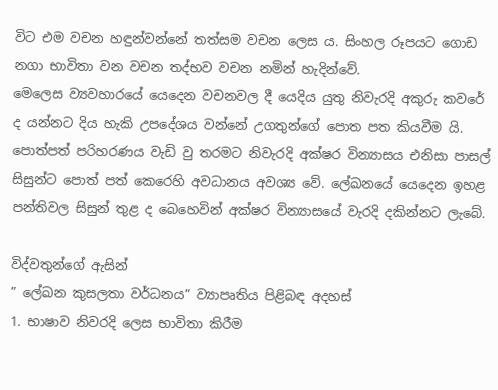විට එම වචන හඳුන්වන්නේ තත්සම වචන ලෙස ය. සිංහල රූපයට ගොඩ නගා භාවිතා වන වචන තද්භව වචන නමින් හැදින්වේ.
මෙලෙස ව්‍යවහාරයේ යෙදෙන වචනවල දී යෙදිය යුතු නිවැරදි අකුරු කවරේ ද යන්නට දිය හැකි උපදේශය වන්නේ උගතුන්ගේ පොත පත කියවීම යි. පොත්පත් පරිහරණය වැඩි වු තරමට නිවැරදි අක්ෂර වින්‍යාසය එනිසා පාසල් සිසුන්ට පොත් පත් කෙරෙහි අවධානය අවශ්‍ය වේ. ලේඛනයේ යෙදෙන ඉහළ පන්තිවල සිසුන් තුළ ද බෙහෙවින් අක්ෂර වින්‍යාසයේ වැරදි දකින්නට ලැබේ.

විද්වතුන්ගේ ඇසින්
” ලේඛන කුසලතා වර්ධනය” ව්‍යාපෘතිය පිළිබඳ අදහස්
1. භාෂාව නිවරදි ලෙස භාවිතා කිරීම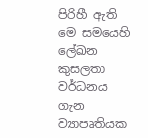පිරිහී ඇති මෙ සමයෙහි ලේඛන කුසලතා වර්ධනය ගැන ව්‍යාපෘතියක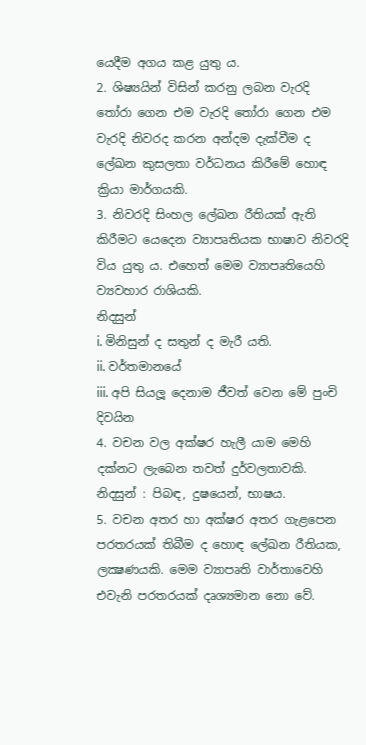යෙදීම අගය කළ යුතු ය.
2. ශිෂ්‍යයින් විසින් කරනු ලබන වැරදි තෝරා ගෙන එම වැරදි තෝරා ගෙන එම වැරදි නිවරද කරන අන්දම දැක්වීම ද ලේඛන කුසලතා වර්ධනය කිරීමේ හොඳ ක්‍රියා මාර්ගයකි.
3. නිවරදි සිංහල ලේඛන රීතියක් ඇති කිරීමට යෙදෙන ව්‍යාපෘතියක භාෂාව නිවරදි විය යුතු ය. එහෙත් මෙම ව්‍යාපෘතියෙහි ව්‍යවහාර රාශියකි.
නිදසුන්
i. මිනිසුන් ද සතුන් ද මැරී යති.
ii. වර්තමානයේ
iii. අපි සියලූ දෙනාම ජීවත් වෙන මේ පුංචි දිවයින
4. වචන වල අක්ෂර හැලී යාම මෙහි දක්නට ලැබෙන තවත් දුර්වලතාවකි.
නිදසුන් : පිබඳ, දුෂයෙන්, භාෂය.
5. වචන අතර හා අක්ෂර අතර ගැළපෙන පරතරයක් තිබීම ද හොඳ ලේඛන රීතියක, ලක්‍ෂණයකි. මෙම ව්‍යාපෘති වාර්තාවෙහි එවැනි පරතරයක් දෘශ්‍යමාන නො වේ.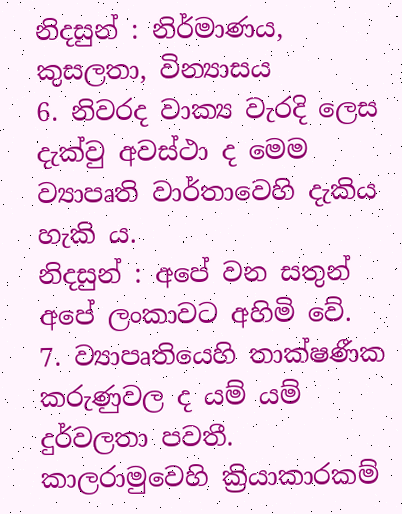නිදසුන් : නිර්මාණය, කුසලතා, වින්‍යාසය
6. නිවරද වාක්‍ය වැරදි ලෙස දැක්වු අවස්ථා ද මෙම ව්‍යාපෘති වාර්තාවෙහි දැකිය හැකි ය.
නිදසුන් : අපේ වන සතුන් අපේ ලංකාවට අහිමි වේ.
7. ව්‍යාපෘතියෙහි තාක්ෂණීක කරුණුවල ද යම් යම් දුර්වලතා පවතී. කාලරාමුවෙහි ක්‍රියාකාරකම්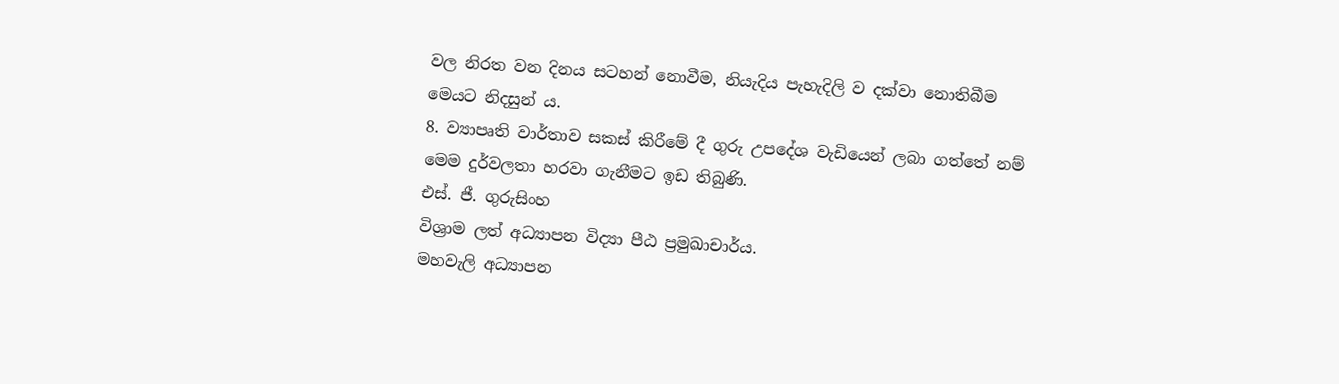වල නිරත වන දිනය සටහන් නොවීම, නියැදිය පැහැදිලි ව දක්වා නොතිබීම මෙයට නිදසුන් ය.
8. ව්‍යාපෘති වාර්තාව සකස් කිරීමේ දී ගුරු උපදේශ වැඩියෙන් ලබා ගත්තේ නම් මෙම දුර්වලතා හරවා ගැනීමට ඉඩ තිබුණි.
එස්. ජී. ගුරුසිංහ
විශ්‍රාම ලත් අධ්‍යාපන විද්‍යා පීඨ ප්‍රමුඛාචාර්ය.
මහවැලි අධ්‍යාපන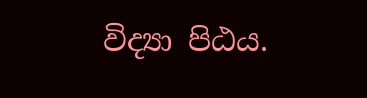විද්‍යා පිඨය.